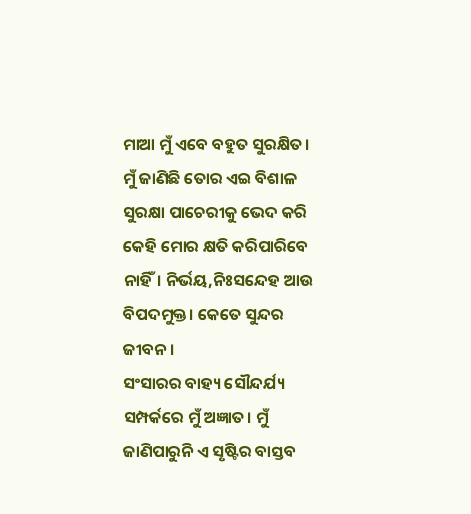ମାଆ ମୁଁ ଏବେ ବହୁତ ସୁରକ୍ଷିତ।
ମୁଁ ଜାଣିଛି ତୋର ଏଇ ବିଶାଳ ସୁରକ୍ଷା ପାଚେରୀକୁ ଭେଦ କରି କେହି ମୋର କ୍ଷତି କରିପାରିବେ ନାହିଁ। ନିର୍ଭୟ,ନିଃସନ୍ଦେହ ଆଉ ବିପଦମୁକ୍ତ। କେତେ ସୁନ୍ଦର ଜୀବନ।
ସଂସାରର ବାହ୍ୟ ସୌନ୍ଦର୍ଯ୍ୟ ସମ୍ପର୍କରେ ମୁଁ ଅଜ୍ଞାତ। ମୁଁ ଜାଣିପାରୁନି ଏ ସୃଷ୍ଟିର ବାସ୍ତବ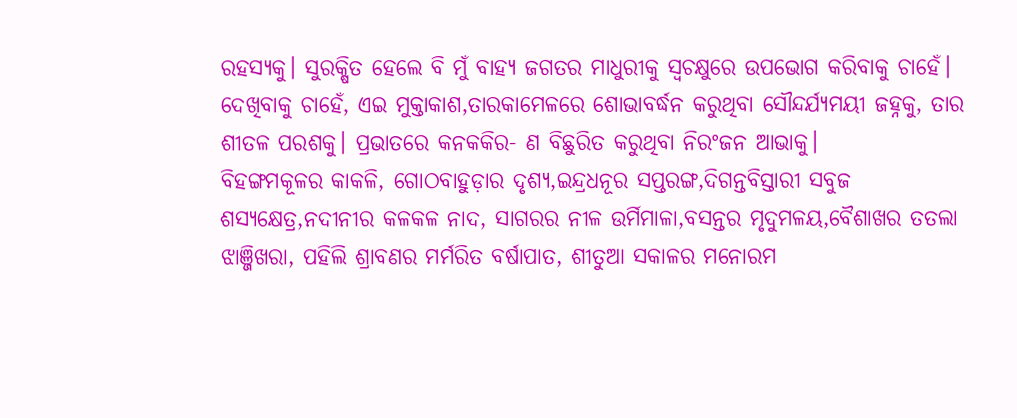ରହସ୍ୟକୁ। ସୁରକ୍ଷିତ ହେଲେ ବି ମୁଁ ବାହ୍ୟ ଜଗତର ମାଧୁରୀକୁ ସ୍ୱଚକ୍ଷୁରେ ଉପଭୋଗ କରିବାକୁ ଚାହେଁ। ଦେଖିବାକୁ ଚାହେଁ, ଏଇ ମୁକ୍ତାକାଶ,ତାରକାମେଳରେ ଶୋଭାବର୍ଦ୍ଧନ କରୁଥିବା ସୌନ୍ଦର୍ଯ୍ୟମୟୀ ଜହ୍ନକୁ, ତାର ଶୀତଳ ପରଶକୁ। ପ୍ରଭାତରେ କନକକିର- ଣ ବିଛୁରିତ କରୁଥିବା ନିରଂଜନ ଆଭାକୁ।
ବିହଙ୍ଗମକୂଳର କାକଳି, ଗୋଠବାହୁଡ଼ାର ଦୃଶ୍ୟ,ଇନ୍ଦ୍ରଧନୂର ସପ୍ତରଙ୍ଗ,ଦିଗନ୍ତବିସ୍ତାରୀ ସବୁଜ ଶସ୍ୟକ୍ଷେତ୍ର,ନଦୀନୀର କଳକଳ ନାଦ, ସାଗରର ନୀଳ ଉର୍ମିମାଳା,ବସନ୍ତର ମୃଦୁମଳୟ,ବୈଶାଖର ତତଲା ଝାଞ୍ଜିଖରା, ପହିଲି ଶ୍ରାବଣର ମର୍ମରିତ ବର୍ଷାପାତ, ଶୀତୁଆ ସକାଳର ମନୋରମ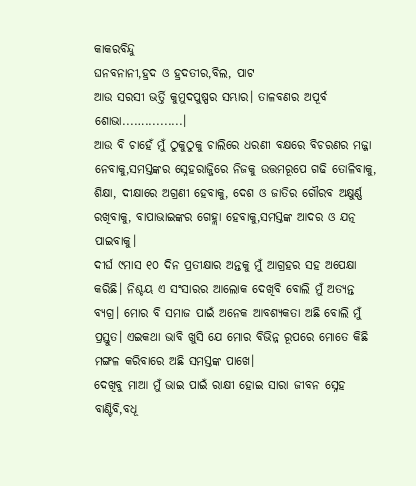କାକରବିନ୍ଦୁ
ଘନବନାନୀ,ହ୍ରଦ ଓ ହ୍ରଦତୀର,ବିଲ, ପାଟ
ଆଉ ସରସୀ ଭର୍ତ୍ତି କୁମୁଦପୁଷ୍ପର ସମ୍ଭାର। ତାଳବଣର ଅପୂର୍ବ ଶୋଭା...…..........।
ଆଉ ବି ଚାହେଁ ମୁଁ ଠୁକୁଠୁକୁ ଚାଲିରେ ଧରଣୀ ବକ୍ଷରେ ବିଚରଣର ମଜ୍ଜା ନେବାକୁ,ସମସ୍ତଙ୍କର ସ୍ନେହରାଜ୍ଜିରେ ନିଜକୁ ଉତ୍ତମରୂପେ ଗଢି ତୋଳିବାକୁ, ଶିକ୍ଷା, ଦୀକ୍ଷାରେ ଅଗ୍ରଣୀ ହେବାକୁ, ଦେଶ ଓ ଜାତିର ଗୌରବ ଅକ୍ଷୁର୍ଣ୍ଣ ରଖିବାକୁ, ବାପାଭାଇଙ୍କର ଗେହ୍ଲା ହେବାକୁ,ସମସ୍ତଙ୍କ ଆଦର ଓ ଯତ୍ନ ପାଇବାକୁ।
ଦୀର୍ଘ ୯ମାସ ୧୦ ଦିନ ପ୍ରତୀକ୍ଷାର ଅନ୍ତକୁ ମୁଁ ଆଗ୍ରହର ସହ ଅପେକ୍ଷା କରିଛି। ନିଶ୍ଚୟ ଏ ସଂସାରର ଆଲୋକ ଦେଖିବି ବୋଲି ମୁଁ ଅତ୍ୟନ୍ତ ବ୍ୟଗ୍ର। ମୋର ବି ସମାଜ ପାଇଁ ଅନେକ ଆବଶ୍ୟକତା ଅଛି ବୋଲି ମୁଁ ପ୍ରସ୍ତୁତ। ଏଇକଥା ଭାବି ଖୁସି ଯେ ମୋର ବିଭିନ୍ନ ରୂପରେ ମୋତେ କିଛି ମଙ୍ଗଳ କରିବାରେ ଅଛି ସମସ୍ତଙ୍କ ପାଖେ।
ଦେଖିବୁ ମାଆ ମୁଁ ଭାଇ ପାଇଁ ରାକ୍ଷୀ ହୋଇ ସାରା ଜୀବନ ସ୍ନେହ ବାଣ୍ଟିବି,ବଧୂ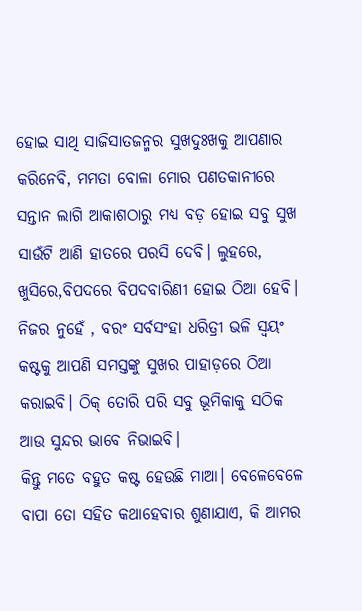ହୋଇ ସାଥି ସାଜିସାତଜନ୍ମର ସୁଖଦୁଃଖକୁ ଆପଣାର କରିନେବି, ମମତା ବୋଳା ମୋର ପଣତକାନୀରେ ସନ୍ତାନ ଲାଗି ଆକାଶଠାରୁ ମଧ୍ୟ ବଡ଼ ହୋଇ ସବୁ ସୁଖ ସାଉଁଟି ଆଣି ହାତରେ ପରସି ଦେବି। ଲୁହରେ, ଖୁସିରେ,ବିପଦରେ ବିପଦବାରିଣୀ ହୋଇ ଠିଆ ହେବି। ନିଜର ନୁହେଁ , ବରଂ ସର୍ବସଂହା ଧରିତ୍ରୀ ଭଳି ସ୍ୱୟଂ କଷ୍ଟକୁ ଆପଣି ସମସ୍ତଙ୍କୁ ସୁଖର ପାହାଡ଼ରେ ଠିଆ କରାଇବି। ଠିକ୍ ତୋରି ପରି ସବୁ ଭୂମିକାକୁ ସଠିକ ଆଉ ସୁନ୍ଦର ଭାବେ ନିଭାଇବି।
କିନ୍ତୁ ମତେ ବହୁତ କଷ୍ଟ ହେଉଛି ମାଆ। ବେଳେବେଳେ ବାପା ତୋ ସହିତ କଥାହେବାର ଶୁଣାଯାଏ, କି ଆମର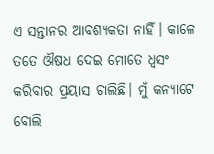ଏ ସନ୍ତାନର ଆବଶ୍ୟକତା ନାହିଁ। କାଳେ ତତେ ଔଷଧ ଦେଇ ମୋତେ ଧ୍ଵସଂ କରିବାର ପ୍ରୟାସ ଚାଲିଛି। ମୁଁ କନ୍ୟାଟେ ବୋଲି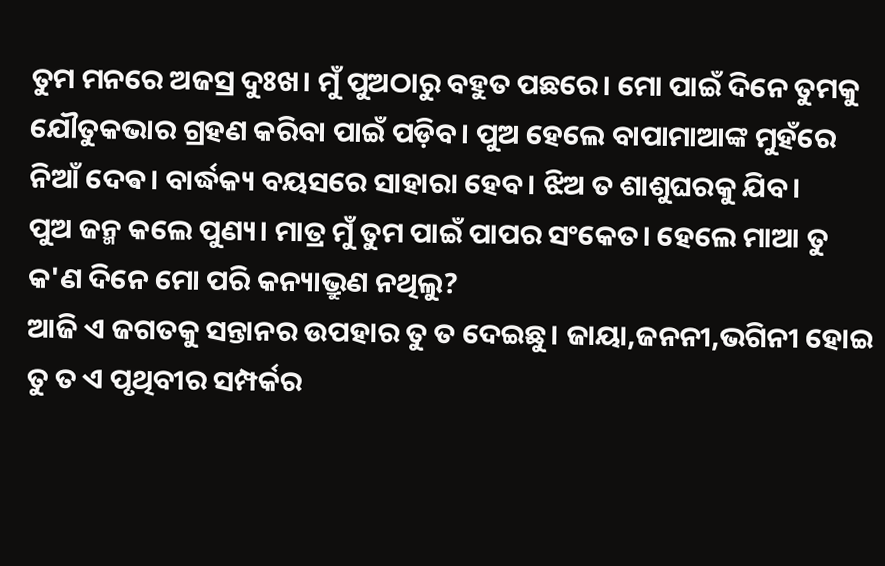ତୁମ ମନରେ ଅଜସ୍ର ଦୁଃଖ। ମୁଁ ପୁଅଠାରୁ ବହୁତ ପଛରେ। ମୋ ପାଇଁ ଦିନେ ତୁମକୁ ଯୌତୁକଭାର ଗ୍ରହଣ କରିବା ପାଇଁ ପଡ଼ିବ। ପୁଅ ହେଲେ ବାପାମାଆଙ୍କ ମୁହଁରେ ନିଆଁ ଦେଵ। ବାର୍ଦ୍ଧକ୍ୟ ବୟସରେ ସାହାରା ହେବ। ଝିଅ ତ ଶାଶୁଘରକୁ ଯିବ।
ପୁଅ ଜନ୍ମ କଲେ ପୁଣ୍ୟ। ମାତ୍ର ମୁଁ ତୁମ ପାଇଁ ପାପର ସଂକେତ। ହେଲେ ମାଆ ତୁ କ'ଣ ଦିନେ ମୋ ପରି କନ୍ୟାଭ୍ରୁଣ ନଥିଲୁ?
ଆଜି ଏ ଜଗତକୁ ସନ୍ତାନର ଉପହାର ତୁ ତ ଦେଇଛୁ। ଜାୟା,ଜନନୀ,ଭଗିନୀ ହୋଇ ତୁ ତ ଏ ପୃଥିବୀର ସମ୍ପର୍କର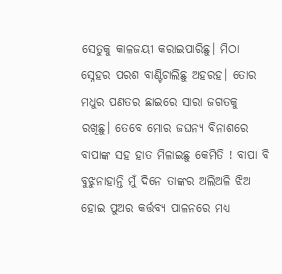ସେତୁକୁ କାଳଜୟୀ କରାଇପାରିଛୁ। ମିଠା ସ୍ନେହର ପରଶ ବାଣ୍ଟିଚାଲିଛୁ ଅହରହ। ତୋର ମଧୁର ପଣତର ଛାଇରେ ସାରା ଜଗତକୁ ରଖିଛୁ। ତେବେ ମୋର ଜଘନ୍ୟ ବିନାଶରେ ବାପାଙ୍କ ସହ ହାତ ମିଳାଇଛୁ କେମିତି ! ବାପା ବି ବୁଝୁନାହାନ୍ତି ମୁଁ ଦିନେ ତାଙ୍କର ଅଲିଅଳି ଝିଅ ହୋଇ ପୁଅର କର୍ତ୍ତବ୍ୟ ପାଳନରେ ମଧ୍ୟ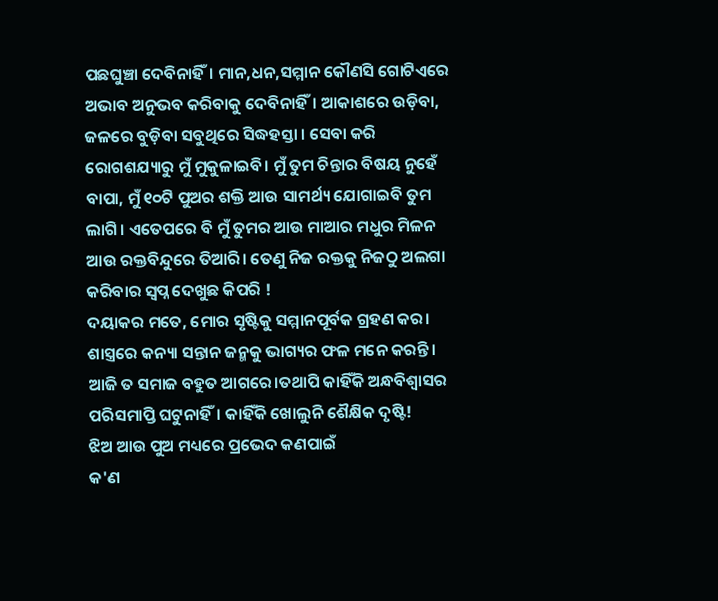ପଛଘୁଞ୍ଚା ଦେବିନାହିଁ। ମାନ,ଧନ,ସମ୍ମାନ କୌଣସି ଗୋଟିଏରେ ଅଭାବ ଅନୁଭବ କରିବାକୁ ଦେବିନାହିଁ। ଆକାଶରେ ଉଡ଼ିବା, ଜଳରେ ବୁଡ଼ିବା ସବୁଥିରେ ସିଦ୍ଧହସ୍ତା । ସେବା କରି ରୋଗଶଯ୍ୟାରୁ ମୁଁ ମୁକୁଳାଇବି। ମୁଁ ତୁମ ଚିନ୍ତାର ବିଷୟ ନୁହେଁ ବାପା, ମୁଁ ୧୦ଟି ପୁଅର ଶକ୍ତି ଆଉ ସାମର୍ଥ୍ୟ ଯୋଗାଇବି ତୁମ ଲାଗି। ଏତେପରେ ବି ମୁଁ ତୁମର ଆଉ ମାଆର ମଧୁର ମିଳନ ଆଉ ରକ୍ତବିନ୍ଦୁରେ ତିଆରି। ତେଣୁ ନିଜ ରକ୍ତକୁ ନିଜଠୁ ଅଲଗା କରିବାର ସ୍ୱପ୍ନ ଦେଖୁଛ କିପରି !
ଦୟାକର ମତେ, ମୋର ସୃଷ୍ଟିକୁ ସମ୍ମାନପୂର୍ବକ ଗ୍ରହଣ କର। ଶାସ୍ତ୍ରରେ କନ୍ୟା ସନ୍ତାନ ଜନ୍ମକୁ ଭାଗ୍ୟର ଫଳ ମନେ କରନ୍ତି। ଆଜି ତ ସମାଜ ବହୁତ ଆଗରେ।ତଥାପି କାହିଁକି ଅନ୍ଧବିଶ୍ୱାସର ପରିସମାପ୍ତି ଘଟୁନାହିଁ। କାହିଁକି ଖୋଲୁନି ଶୈକ୍ଷିକ ଦୃଷ୍ଟି!
ଝିଅ ଆଉ ପୁଅ ମଧ୍ୟରେ ପ୍ରଭେଦ କଣପାଇଁ
କ'ଣ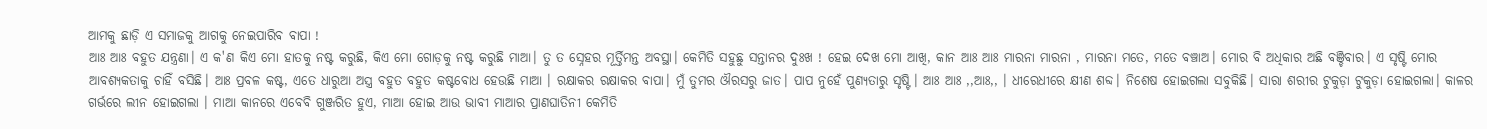ଆମକୁ ଛାଡ଼ି ଏ ସମାଜକୁ ଆଗକୁ ନେଇପାରିବ ବାପା !
ଆଃ ଆଃ ବହୁତ ଯନ୍ତ୍ରଣା। ଏ କ'ଣ କିଏ ମୋ ହାତକୁ ନଷ୍ଟ କରୁଛି, କିଏ ମୋ ଗୋଡ଼କୁ ନଷ୍ଟ କରୁଛି ମାଆ। ତୁ ତ ସ୍ନେହର ମୂର୍ତ୍ତିମନ୍ତ ଅବସ୍ଥା। କେମିତି ସହୁଛୁ ସନ୍ତାନର ଦୁଃଖ ! ହେଇ ଦେଖ ମୋ ଆଖି, କାନ ଆଃ ଆଃ ମାରନା ମାରନା , ମାରନା ମତେ, ମତେ ବଞ୍ଚାଅ। ମୋର ବି ଅଧିକାର ଅଛି ବଞ୍ଚିବାର। ଏ ସୃଷ୍ଟି ମୋର ଆବଶ୍ୟକତାକୁ ଚାହିଁ ବସିଛି। ଆଃ ପ୍ରବଳ କଷ୍ଟ, ଏତେ ଧାରୁଆ ଅସ୍ତ୍ର ବହୁତ ବହୁତ କଷ୍ଟବୋଧ ହେଉଛି ମାଆ । ରକ୍ଷାକର ରକ୍ଷାକର ବାପା। ମୁଁ ତୁମର ଔରସରୁ ଜାତ। ପାପ ନୁହେଁ ପୁଣ୍ୟତାରୁ ସୃଷ୍ଟି। ଆଃ ଆଃ ,,ଆଃ,, । ଧୀରେଧୀରେ କ୍ଷୀଣ ଶବ୍ଦ। ନିଶେଷ ହୋଇଗଲା ସବୁକିଛି। ସାରା ଶରୀର ଟୁକୁଡ଼ା ଟୁକୁଡ଼ା ହୋଇଗଲା। କାଳର ଗର୍ଭରେ ଲୀନ ହୋଇଗଲା । ମାଆ କାନରେ ଏବେବି ଗୁଞ୍ଜରିତ ହୁଏ, ମାଆ ହୋଇ ଆଉ ଭାବୀ ମାଆର ପ୍ରାଣଘାତିନୀ କେମିତି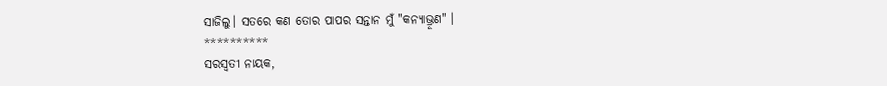ସାଜିଲୁ। ସତରେ କଣ ତୋର ପାପର ସନ୍ତାନ ମୁଁ "କନ୍ୟାଭ୍ରୂଣ" ।
**********
ସରସ୍ବତୀ ନାୟକ,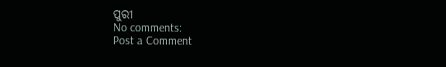ପୁରୀ
No comments:
Post a Comment